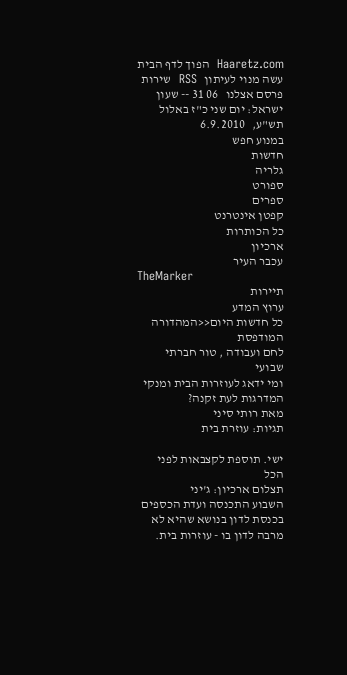Haaretz.com  הפוך לדף הבית   עשה מנוי לעיתון   RSS  שירות פרסם אצלנו   06 31 -- שעון ישראל: יום שני כ"ז באלול תש"ע,   6.9.2010
במנוע חפש
חדשות
גלריה
ספורט
ספרים
קפטן אינטרנט
כל הכותרות
ארכיון
עכבר העיר
TheMarker
תיירות
ערוץ המדע
כל חדשות היום<<המהדורה המודפסת
לחם ועבודה , טור חברתי שבועי
ומי ידאג לעוזרות הבית ומנקי המדרגות לעת זקנה?
מאת רותי סיני
תגיות: עוזרת בית

ישי. תוספת לקצבאות לפני הכל
תצלום ארכיון: ג'יני
השבוע התכנסה ועדת הכספים בכנסת לדון בנושא שהיא לא מרבה לדון בו - עוזרות בית.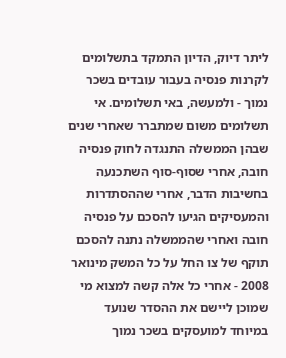ליתר דיוק, הדיון התמקד בתשלומים לקרנות פנסיה בעבור עובדים בשכר נמוך - ולמעשה, באי תשלומים. אי תשלומים משום שמתברר שאחרי שנים שבהן הממשלה התנגדה לחוק פנסיה חובה, אחרי שסוף-סוף השתכנעה בחשיבות הדבר, אחרי שההסתדרות והמעסיקים הגיעו להסכם על פנסיה חובה ואחרי שהממשלה נתנה להסכם תוקף של צו החל על כל המשק מינואר 2008 - אחרי כל אלה קשה למצוא מי שמוכן ליישם את ההסדר שנועד במיוחד למועסקים בשכר נמוך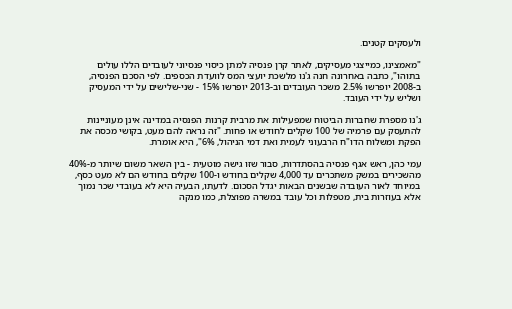ולעסקים קטנים.

"מאמצינו, כמייצגי מעסיקים, לאתר קרן פנסיה למתן כיסוי פנסיוני לעובדים הללו עולים בתוהו", כתבה באחרונה חנה ג'נו מלשכת יועצי המס לוועדת הכספים. לפי הסכם הפנסיה, ב-2008 יופרשו 2.5% משכר העובדים וב-2013 יופרשו 15% - שני-שלישים על ידי המעסיק ושליש על ידי העובד.

ג'נו מספרת שחברות הביטוח שמפעילות את מרבית קרנות הפנסיה במדינה אינן מעוניינות להתעסק עם פרמיה של 100 שקלים לחודש או פחות. "זה נראה להם מעט, בקושי מכסה את הפקת ומשלוח הדו"ח הרבעוני לעמית ואת דמי הניהול, 6%", היא אומרת.

עמי כהן, ראש אגף פנסיה בהסתדרות, סבור שזו גישה מוטעית - בין השאר משום שיותר מ-40% מהשכירים במשק משתכרים עד 4,000 שקלים בחודש ו-100 שקלים בחודש הם לא מעט כסף, במיוחד לאור העובדה שבשנים הבאות יגדל הסכום. לדעתו, הבעיה היא לא בעובדי שכר נמוך אלא בעוזרות בית, מטפלות וכל עובד במשרה מפוצלת, כמו מנקה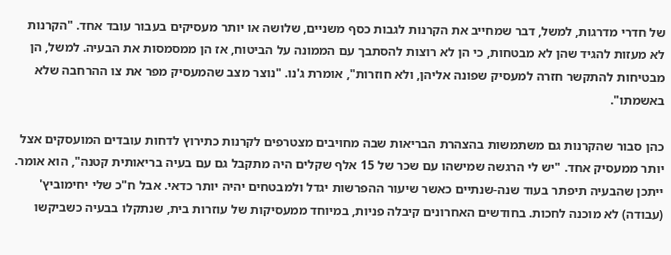של חדרי מדרגות, למשל, דבר שמחייב את הקרנות לגבות כסף משניים, שלושה או יותר מעסיקים בעבור עובד אחד. "הקרנות לא מעזות להגיד שהן לא מבטחות, כי הן לא רוצות להסתבך עם הממונה על הביטוח, אז הן ממסמסות את הבעיה. למשל, הן מבטיחות להתקשר חזרה למעסיק שפונה אליהן, ולא חוזרות", אומרת ג'נו. "נוצר מצב שהמעסיק מפר את צו ההרחבה שלא באשמתו".

כהן סבור שהקרנות גם משתמשות בהצהרת הבריאות שבה מחויבים מצטרפים לקרנות כתירוץ לדחות עובדים המועסקים אצל יותר ממעסיק אחד. "יש לי הרגשה שמישהו עם שכר של 15 אלף שקלים היה מתקבל גם עם בעיה בריאותית קטנה", הוא אומר. ייתכן שהבעיה תיפתר בעוד שנה-שנתיים כאשר שיעור ההפרשות יגדל ולמבטחים יהיה יותר כדאי. אבל ח"כ שלי יחימוביץ' (עבודה) לא מוכנה לחכות. בחודשים האחרונים קיבלה פניות, במיוחד ממעסיקות של עוזרות בית, שנתקלו בבעיה כשביקשו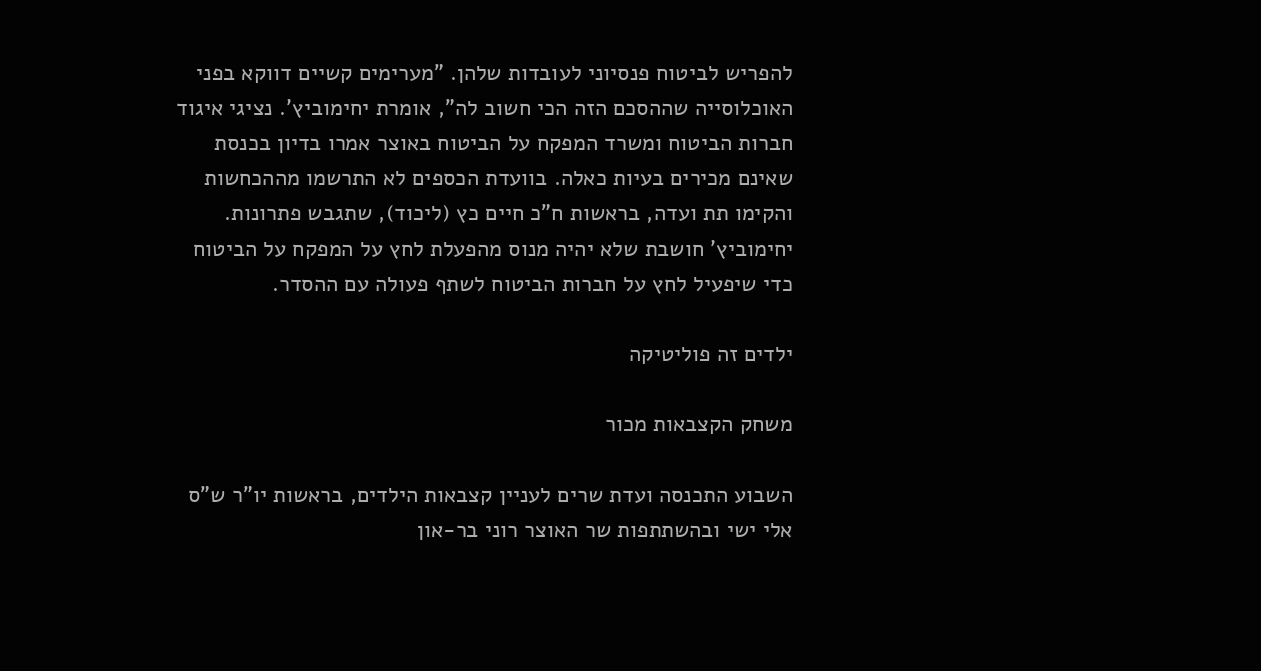להפריש לביטוח פנסיוני לעובדות שלהן. "מערימים קשיים דווקא בפני האוכלוסייה שההסכם הזה הכי חשוב לה", אומרת יחימוביץ'. נציגי איגוד חברות הביטוח ומשרד המפקח על הביטוח באוצר אמרו בדיון בכנסת שאינם מכירים בעיות כאלה. בוועדת הכספים לא התרשמו מההכחשות והקימו תת ועדה, בראשות ח"כ חיים כץ (ליכוד), שתגבש פתרונות. יחימוביץ' חושבת שלא יהיה מנוס מהפעלת לחץ על המפקח על הביטוח כדי שיפעיל לחץ על חברות הביטוח לשתף פעולה עם ההסדר.

ילדים זה פוליטיקה

משחק הקצבאות מכור

השבוע התכנסה ועדת שרים לעניין קצבאות הילדים, בראשות יו"ר ש"ס אלי ישי ובהשתתפות שר האוצר רוני בר-און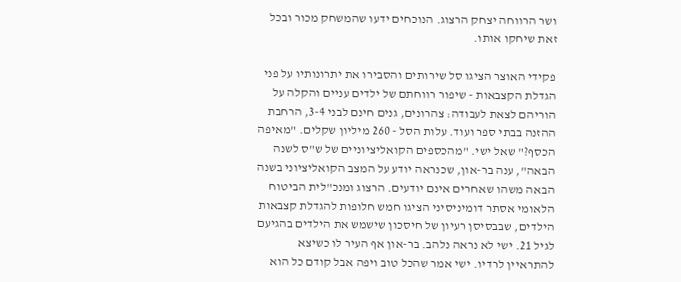ושר הרווחה יצחק הרצוג. הנוכחים ידעו שהמשחק מכור ובכל זאת שיחקו אותו.

פקידי האוצר הציגו סל שירותים והסבירו את יתרונותיו על פני הגדלת הקצבאות - שיפור רווחתם של ילדים עניים והקלה על הוריהם לצאת לעבודה: צהרונים, גנים חינם לבני 3-4, הרחבת ההזנה בבתי ספר ועוד. עלות הסל - 260 מיליון שקלים. "מאיפה הכסף?" שאל ישי. "מהכספים הקואליציוניים של ש"ס לשנה הבאה", ענה בר-און, שכנראה יודע על המצב הקואליציוני בשנה הבאה משהו שאחרים אינם יודעים. הרצוג ומנכ"לית הביטוח הלאומי אסתר דומיניסיני הציגו חמש חלופות להגדלת קצבאות הילדים, שבבסיסן רעיון של חיסכון שישמש את הילדים בהגיעם לגיל 21. ישי לא נראה נלהב. בר-און אף העיר לו כשיצא להתראיין לרדיו. ישי אמר שהכל טוב ויפה אבל קודם כל הוא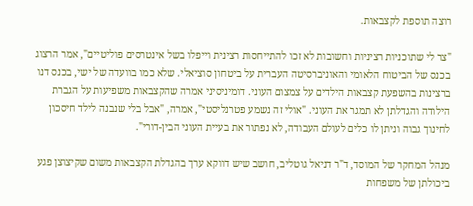רוצה תוספת לקצבאות.

"צר לי שתוכניות רציניות וחשובות לא זכו להתייחסות רצינית וייפלו בשל אינטרסים פוליטיים", אמר הרצוג בכנס של הביטוח הלאומי והאוניברסיטה העברית על ביטחון סוציאלי. שלא כמו בוועדה של ישי, בכנס דנו ברצינות בהשפעת קצבאות הילדים על צמצום העוני. דומיניסיני אמרה שהקצבאות משפיעות על הגברת הילודה והגדלתן לא תמגר את העוני. "אולי זה נשמע פטרנליסטי", אמרה, "אבל בלי שנבנה לילד חיסכון לחינוך גבוה וניתן לו כלים לעולם העבודה, לא נפתור את בעיית העוני הבין-דורי".

מנהל המחקר של המוסד, ד"ר דניאל גוטליב, חושב שיש דווקא ערך בהגדלת הקצבאות משום שקיצוצן פגע ביכולתן של משפחות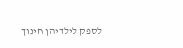לספק לילדיהן חינוך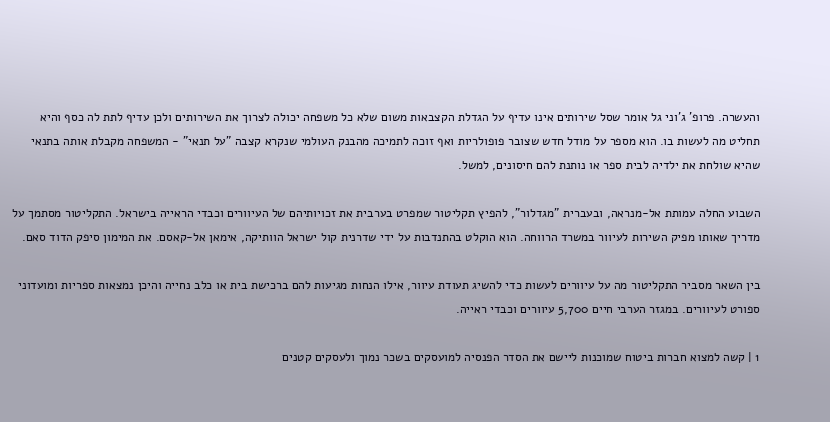והעשרה. פרופ' ג'וני גל אומר שסל שירותים אינו עדיף על הגדלת הקצבאות משום שלא כל משפחה יכולה לצרוך את השירותים ולכן עדיף לתת לה כסף והיא תחליט מה לעשות בו. הוא מספר על מודל חדש שצובר פופולריות ואף זוכה לתמיכה מהבנק העולמי שנקרא קצבה "על תנאי" - המשפחה מקבלת אותה בתנאי שהיא שולחת את ילדיה לבית ספר או נותנת להם חיסונים, למשל.

השבוע החלה עמותת אל-מנראה, ובעברית "מגדלור", להפיץ תקליטור שמפרט בערבית את זכויותיהם של העיוורים וכבדי הראייה בישראל. התקליטור מסתמך על מדריך שאותו מפיק השירות לעיוור במשרד הרווחה. הוא הוקלט בהתנדבות על ידי שדרנית קול ישראל הוותיקה, אימאן אל-קאסם. את המימון סיפק הדוד סאם.

בין השאר מסביר התקליטור מה על עיוורים לעשות כדי להשיג תעודת עיוור, אילו הנחות מגיעות להם ברכישת בית או כלב נחייה והיכן נמצאות ספריות ומועדוני ספורט לעיוורים. במגזר הערבי חיים 5,700 עיוורים וכבדי ראייה.

1 | קשה למצוא חברות ביטוח שמוכנות ליישם את הסדר הפנסיה למועסקים בשכר נמוך ולעסקים קטנים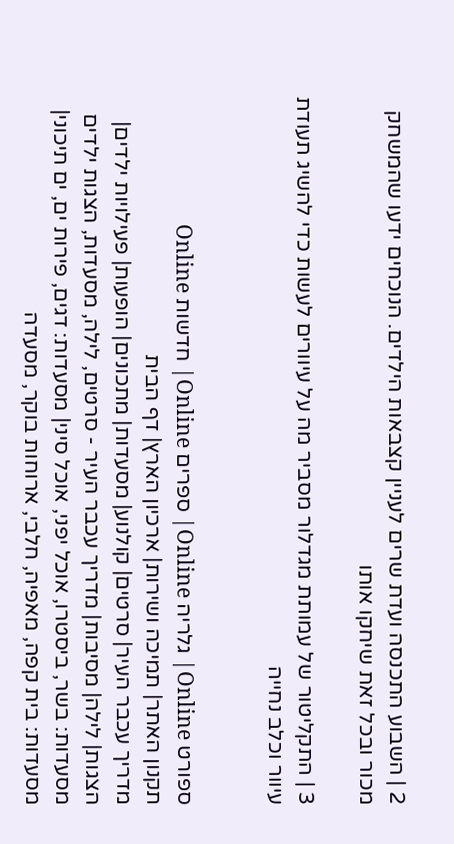2 | השבוע התכנסה ועדת שרים לעניין קצבאות הילדים. הנוכחים ידעו שהמשחק מכור ובכל זאת שיחקו אותו

3 | התקליטור של עמותת מגדלור מסביר מה על עיוורים לעשות כדי להשיג תעודת עיוור וכלב נחייה


ספורט Online| גלריה Online| ספרים Online| חדשות Online
תקנון האתר| תמיכה ושירות| ארכיון הארץ| דף הבית
מדריך עכבר העיר| סרטים| קולנוע| מסעדות| מתכונים| הופעות| פעילויות ילדים| הצגות| לילה| מסיבות| מדריך עכבר העיר - סרטים, לילה, מסעדות, הצגות ילדים
מסעדות: בשר, ביסטרו, אוכל יפני, אוכל סיני| מסעדות: דגים, פירות ים, ים תיכוני| מסעדות: בית קפה, מאפיה, חלבי, ארוחות בוקר, מסעדה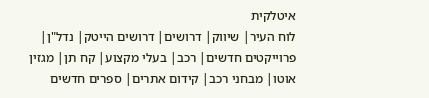איטלקית
לוח העיר| שיווק| דרושים| דרושים הייטק| נדל"ן| פרוייקטים חדשים| רכב| בעלי מקצוע| קח תן| מגזין אוטו| מבחני רכב| קידום אתרים| ספרים חדשים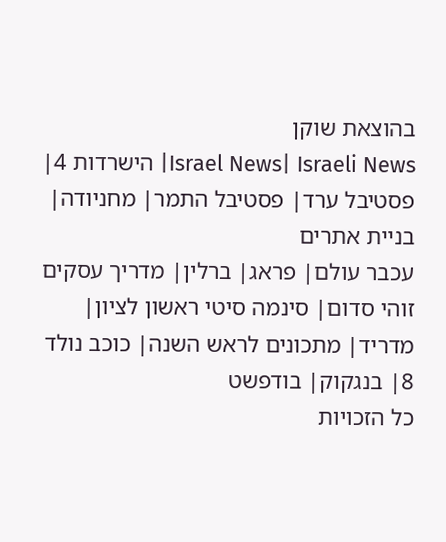בהוצאת שוקן
Israel News| Israeli News| הישרדות 4| פסטיבל ערד| פסטיבל התמר| מחניודה| בניית אתרים
עכבר עולם| פראג| ברלין| מדריך עסקים
זוהי סדום| סינמה סיטי ראשון לציון| מדריד| מתכונים לראש השנה| כוכב נולד 8| בנגקוק| בודפשט
כל הזכויות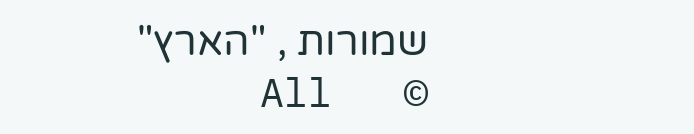שמורות , "הארץ"   ©   All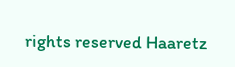rights reserved Haaretz